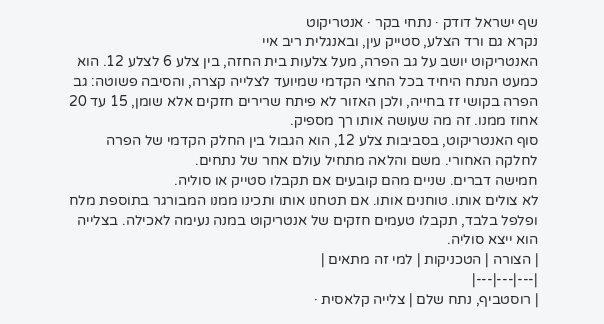שף ישראל דודק · נתחי בקר · אנטריקוט
נקרא גם ורד הצלע, סטייק עין, ובאנגלית ריב איי
האנטריקוט יושב על גב הפרה, מעל צלעות בית החזה, בין צלע 6 לצלע 12. הוא כמעט הנתח היחיד בכל החצי הקדמי שמיועד לצלייה קצרה, והסיבה פשוטה: גב הפרה בקושי זז בחייה, ולכן האזור לא פיתח שרירים חזקים אלא שומן, 15 עד 20 אחוז ממנו. זה מה שעושה אותו רך מספיק.
סוף האנטריקוט, בסביבות צלע 12, הוא הגבול בין החלק הקדמי של הפרה לחלקה האחורי. משם והלאה מתחיל עולם אחר של נתחים.
חמישה דברים. שניים מהם קובעים אם תקבלו סטייק או סוליה.
לא צולים אותו. טוחנים אותו. אם תטחנו אותו ותכינו ממנו המבורגר בתוספת מלח ופלפל בלבד, תקבלו טעמים חזקים של אנטריקוט במנה נעימה לאכילה. בצלייה הוא ייצא סוליה.
| הצורה | הטכניקות | למי זה מתאים |
|---|---|---|
| רוסטביף, נתח שלם | צלייה קלאסית ·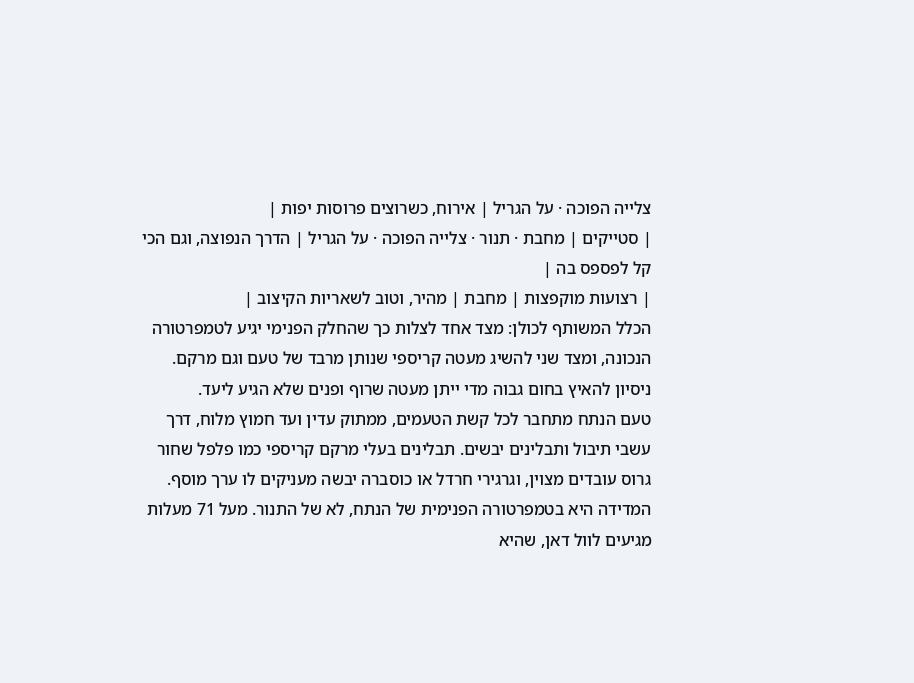צלייה הפוכה · על הגריל | אירוח, כשרוצים פרוסות יפות |
| סטייקים | מחבת · תנור · צלייה הפוכה · על הגריל | הדרך הנפוצה, וגם הכי קל לפספס בה |
| רצועות מוקפצות | מחבת | מהיר, וטוב לשאריות הקיצוב |
הכלל המשותף לכולן: מצד אחד לצלות כך שהחלק הפנימי יגיע לטמפרטורה הנכונה, ומצד שני להשיג מעטה קריספי שנותן מרבד של טעם וגם מרקם. ניסיון להאיץ בחום גבוה מדי ייתן מעטה שרוף ופנים שלא הגיע ליעד.
טעם הנתח מתחבר לכל קשת הטעמים, ממתוק עדין ועד חמוץ מלוח, דרך עשבי תיבול ותבלינים יבשים. תבלינים בעלי מרקם קריספי כמו פלפל שחור גרוס עובדים מצוין, וגרגירי חרדל או כוסברה יבשה מעניקים לו ערך מוסף.
המדידה היא בטמפרטורה הפנימית של הנתח, לא של התנור. מעל 71 מעלות מגיעים לוול דאן, שהיא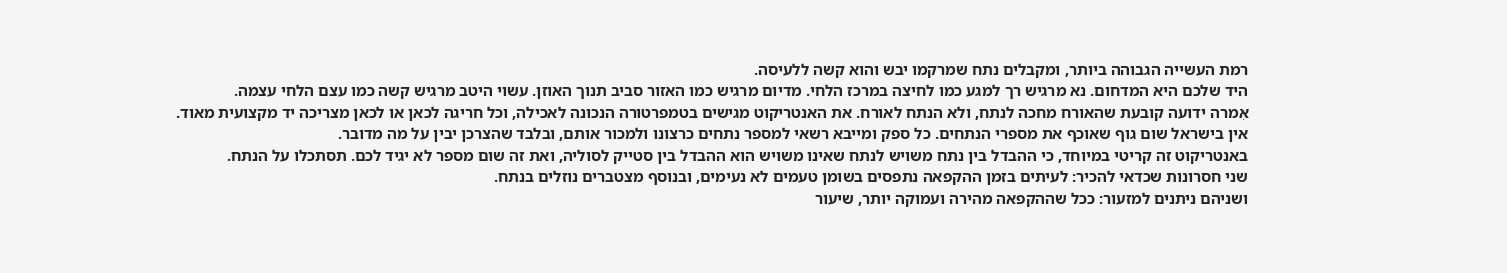רמת העשייה הגבוהה ביותר, ומקבלים נתח שמרקמו יבש והוא קשה ללעיסה.
היד שלכם היא המדחום. נא מרגיש רך למגע כמו לחיצה במרכז הלחי. מדיום מרגיש כמו האזור סביב תנוך האוזן. עשוי היטב מרגיש קשה כמו עצם הלחי עצמה.
אִמרה ידועה קובעת שהאורח מחכה לנתח, ולא הנתח לאורח. את האנטריקוט מגישים בטמפרטורה הנכונה לאכילה, וכל חריגה לכאן או לכאן מצריכה יד מקצועית מאוד.
אין בישראל שום גוף שאוכף את מספרי הנתחים. כל ספק ומייבא רשאי למספר נתחים כרצונו ולמכור אותם, ובלבד שהצרכן יבין על מה מדובר.
באנטריקוט זה קריטי במיוחד, כי ההבדל בין נתח משויש לנתח שאינו משויש הוא ההבדל בין סטייק לסוליה, ואת זה שום מספר לא יגיד לכם. תסתכלו על הנתח.
שני חסרונות שכדאי להכיר: לעיתים בזמן ההקפאה נתפסים בשומן טעמים לא נעימים, ובנוסף מצטברים נוזלים בנתח.
ושניהם ניתנים למזעור: ככל שההקפאה מהירה ועמוקה יותר, שיעור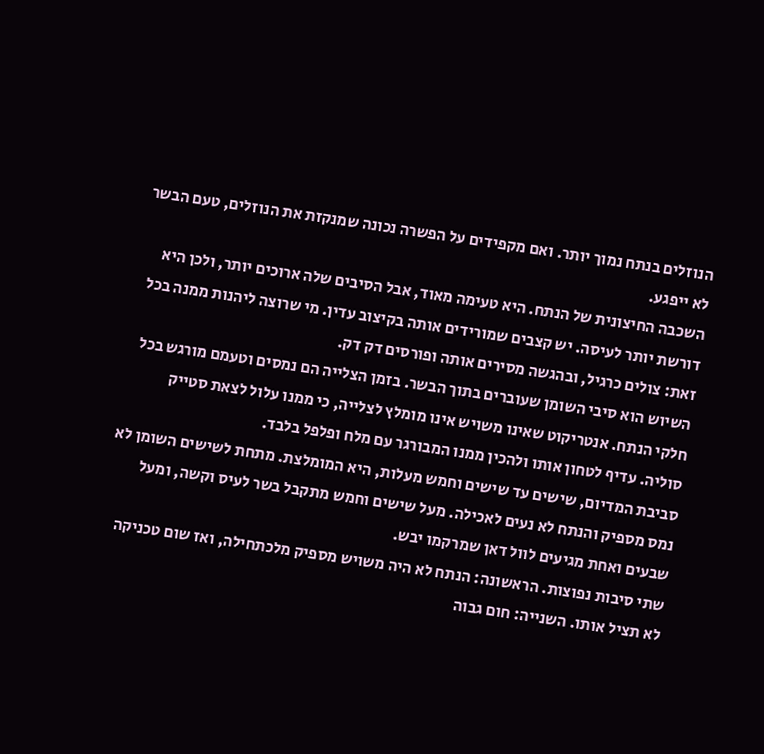הנוזלים בנתח נמוך יותר. ואם מקפידים על הפשרה נכונה שמנקזת את הנוזלים, טעם הבשר לא ייפגע.
השכבה החיצונית של הנתח. היא טעימה מאוד, אבל הסיבים שלה ארוכים יותר, ולכן היא דורשת יותר לעיסה. יש קצבים שמורידים אותה בקיצוב עדין. מי שרוצה ליהנות ממנה בכל זאת: צולים כרגיל, ובהגשה מסירים אותה ופורסים דק דק.
השיוש הוא סיבי השומן שעוברים בתוך הבשר. בזמן הצלייה הם נמסים וטעמם מורגש בכל חלקי הנתח. אנטריקוט שאינו משויש אינו מומלץ לצלייה, כי ממנו עלול לצאת סטייק סוליה. עדיף לטחון אותו ולהכין ממנו המבורגר עם מלח ופלפל בלבד.
סביבת המדיום, שישים עד שישים וחמש מעלות, היא המומלצת. מתחת לשישים השומן לא נמס מספיק והנתח לא נעים לאכילה. מעל שישים וחמש מתקבל בשר לעיס וקשה, ומעל שבעים ואחת מגיעים לוול דאן שמרקמו יבש.
שתי סיבות נפוצות. הראשונה: הנתח לא היה משויש מספיק מלכתחילה, ואז שום טכניקה לא תציל אותו. השנייה: חום גבוה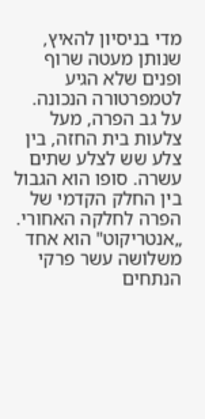מדי בניסיון להאיץ, שנותן מעטה שרוף ופנים שלא הגיע לטמפרטורה הנכונה.
על גב הפרה, מעל צלעות בית החזה, בין צלע שש לצלע שתים עשרה. סופו הוא הגבול בין החלק הקדמי של הפרה לחלקה האחורי.
„אנטריקוט" הוא אחד משלושה עשר פרקי הנתחים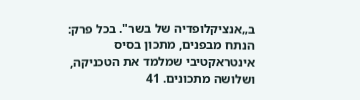ב„אנציקלופדיה של בשר". בכל פרק: הנתח מבפנים, מתכון בסיס אינטראקטיבי שמלמד את הטכניקה, ושלושה מתכונים. 41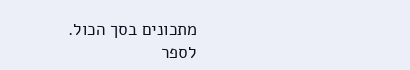מתכונים בסך הכול.
לספר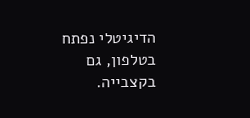הדיגיטלי נפתח בטלפון, גם בקצבייה.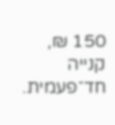150 ₪, קנייה חד־פעמית.